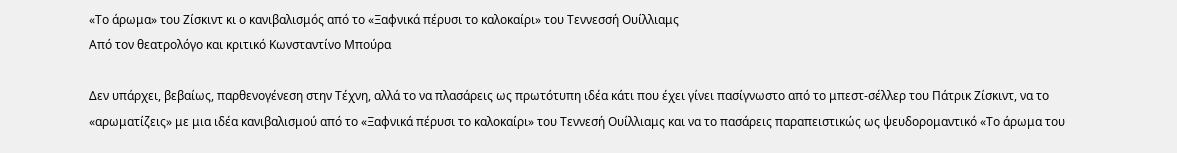«Το άρωμα» του Ζίσκιντ κι ο κανιβαλισμός από το «Ξαφνικά πέρυσι το καλοκαίρι» του Τεννεσσή Ουίλλιαμς
Από τον θεατρολόγο και κριτικό Κωνσταντίνο Μπούρα

Δεν υπάρχει, βεβαίως, παρθενογένεση στην Τέχνη, αλλά το να πλασάρεις ως πρωτότυπη ιδέα κάτι που έχει γίνει πασίγνωστο από το μπεστ-σέλλερ του Πάτρικ Ζίσκιντ, να το «αρωματίζεις» με μια ιδέα κανιβαλισμού από το «Ξαφνικά πέρυσι το καλοκαίρι» του Τεννεσή Ουίλλιαμς και να το πασάρεις παραπειστικώς ως ψευδορομαντικό «Το άρωμα του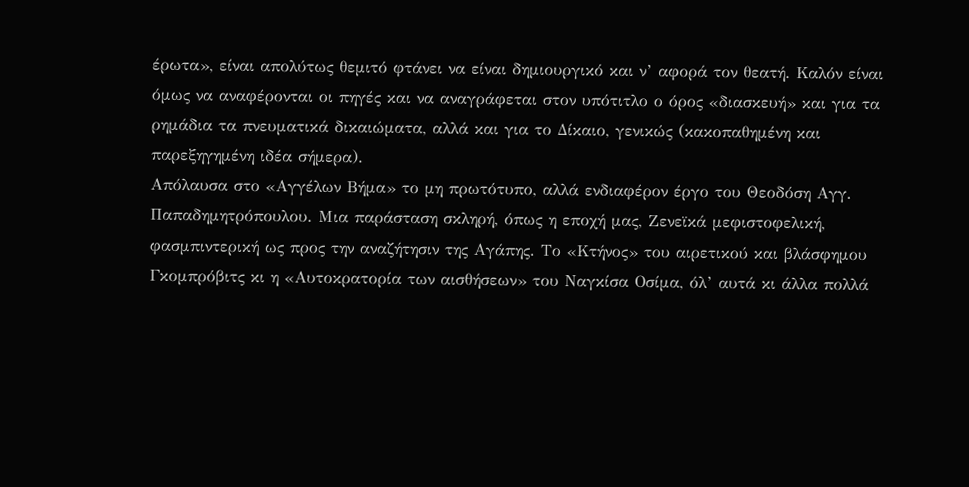έρωτα», είναι απολύτως θεμιτό φτάνει να είναι δημιουργικό και ν’ αφορά τον θεατή. Καλόν είναι όμως να αναφέρονται οι πηγές και να αναγράφεται στον υπότιτλο ο όρος «διασκευή» και για τα ρημάδια τα πνευματικά δικαιώματα, αλλά και για το Δίκαιο, γενικώς (κακοπαθημένη και παρεξηγημένη ιδέα σήμερα).
Απόλαυσα στο «Αγγέλων Βήμα» το μη πρωτότυπο, αλλά ενδιαφέρον έργο του Θεοδόση Αγγ. Παπαδημητρόπουλου. Μια παράσταση σκληρή, όπως η εποχή μας, Ζενεϊκά μεφιστοφελική, φασμπιντερική ως προς την αναζήτησιν της Αγάπης. Το «Κτήνος» του αιρετικού και βλάσφημου Γκομπρόβιτς κι η «Αυτοκρατορία των αισθήσεων» του Ναγκίσα Οσίμα, όλ’ αυτά κι άλλα πολλά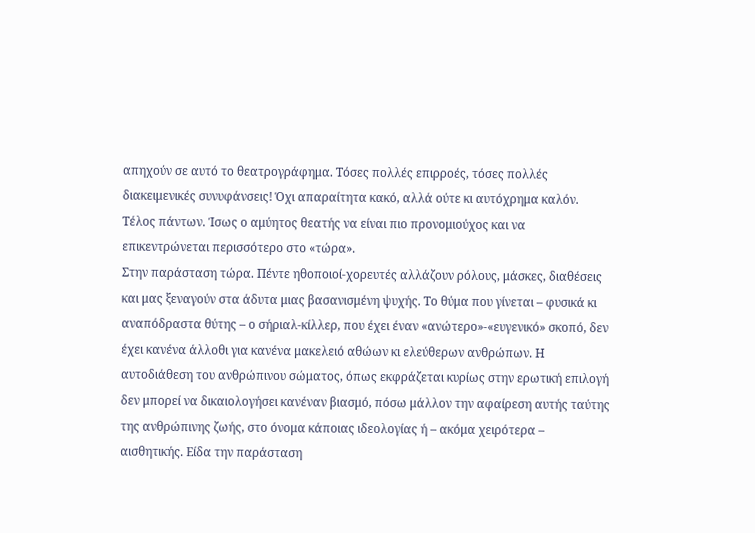απηχούν σε αυτό το θεατρογράφημα. Τόσες πολλές επιρροές, τόσες πολλές διακειμενικές συνυφάνσεις! Όχι απαραίτητα κακό, αλλά ούτε κι αυτόχρημα καλόν. Τέλος πάντων. Ίσως ο αμύητος θεατής να είναι πιο προνομιούχος και να επικεντρώνεται περισσότερο στο «τώρα».
Στην παράσταση τώρα. Πέντε ηθοποιοί-χορευτές αλλάζουν ρόλους, μάσκες, διαθέσεις και μας ξεναγούν στα άδυτα μιας βασανισμένη ψυχής. Το θύμα που γίνεται – φυσικά κι αναπόδραστα θύτης – ο σήριαλ-κίλλερ, που έχει έναν «ανώτερο»-«ευγενικό» σκοπό, δεν έχει κανένα άλλοθι για κανένα μακελειό αθώων κι ελεύθερων ανθρώπων. Η αυτοδιάθεση του ανθρώπινου σώματος, όπως εκφράζεται κυρίως στην ερωτική επιλογή δεν μπορεί να δικαιολογήσει κανέναν βιασμό, πόσω μάλλον την αφαίρεση αυτής ταύτης της ανθρώπινης ζωής, στο όνομα κάποιας ιδεολογίας ή – ακόμα χειρότερα – αισθητικής. Είδα την παράσταση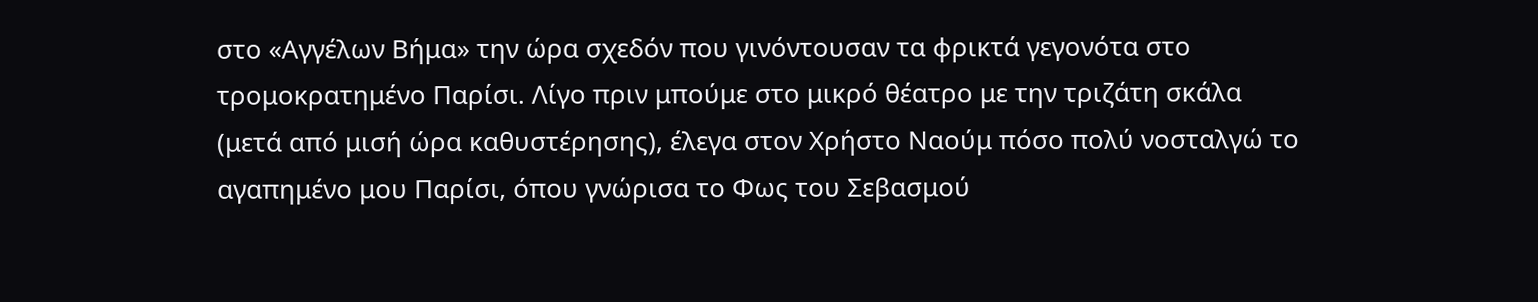στο «Αγγέλων Βήμα» την ώρα σχεδόν που γινόντουσαν τα φρικτά γεγονότα στο τρομοκρατημένο Παρίσι. Λίγο πριν μπούμε στο μικρό θέατρο με την τριζάτη σκάλα (μετά από μισή ώρα καθυστέρησης), έλεγα στον Χρήστο Ναούμ πόσο πολύ νοσταλγώ το αγαπημένο μου Παρίσι, όπου γνώρισα το Φως του Σεβασμού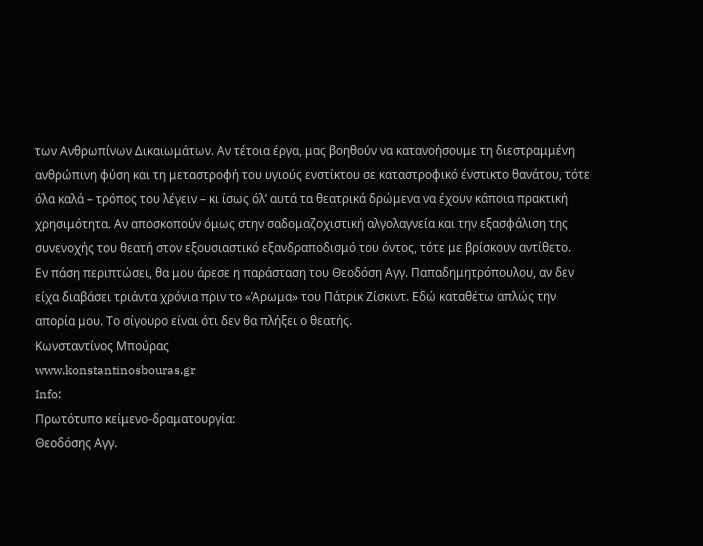των Ανθρωπίνων Δικαιωμάτων. Αν τέτοια έργα, μας βοηθούν να κατανοήσουμε τη διεστραμμένη ανθρώπινη φύση και τη μεταστροφή του υγιούς ενστίκτου σε καταστροφικό ένστικτο θανάτου, τότε όλα καλά – τρόπος του λέγειν – κι ίσως όλ’ αυτά τα θεατρικά δρώμενα να έχουν κάποια πρακτική χρησιμότητα. Αν αποσκοπούν όμως στην σαδομαζοχιστική αλγολαγνεία και την εξασφάλιση της συνενοχής του θεατή στον εξουσιαστικό εξανδραποδισμό του όντος, τότε με βρίσκουν αντίθετο.
Εν πάση περιπτώσει, θα μου άρεσε η παράσταση του Θεοδόση Αγγ. Παπαδημητρόπουλου, αν δεν είχα διαβάσει τριάντα χρόνια πριν το «Άρωμα» του Πάτρικ Ζίσκιντ. Εδώ καταθέτω απλώς την απορία μου. Το σίγουρο είναι ότι δεν θα πλήξει ο θεατής.
Κωνσταντίνος Μπούρας
www.konstantinosbouras.gr
Info:
Πρωτότυπο κείμενο-δραματουργία:
Θεοδόσης Αγγ.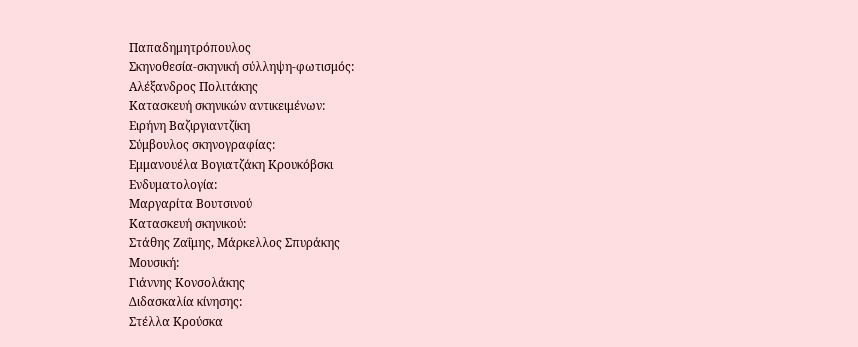Παπαδημητρόπουλος
Σκηνοθεσία-σκηνική σύλληψη-φωτισμός:
Αλέξανδρος Πολιτάκης
Κατασκευή σκηνικών αντικειμένων:
Ειρήνη Βαζιργιαντζίκη
Σύμβουλος σκηνογραφίας:
Εμμανουέλα Βογιατζάκη Κρουκόβσκι
Ενδυματολογία:
Μαργαρίτα Βουτσινού
Κατασκευή σκηνικού:
Στάθης Ζαΐμης, Μάρκελλος Σπυράκης
Μουσική:
Γιάννης Κονσολάκης
Διδασκαλία κίνησης:
Στέλλα Κρούσκα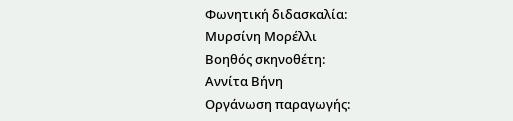Φωνητική διδασκαλία:
Μυρσίνη Μορέλλι
Βοηθός σκηνοθέτη:
Αννίτα Βήνη
Οργάνωση παραγωγής: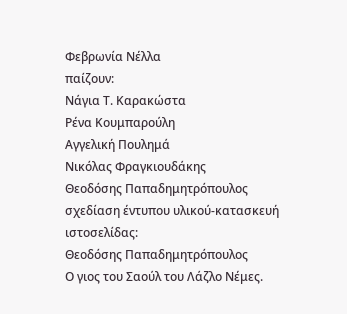Φεβρωνία Νέλλα
παίζουν:
Νάγια Τ. Καρακώστα
Ρένα Κουμπαρούλη
Αγγελική Πουλημά
Νικόλας Φραγκιουδάκης
Θεοδόσης Παπαδημητρόπουλος
σχεδίαση έντυπου υλικού-κατασκευή ιστοσελίδας:
Θεοδόσης Παπαδημητρόπουλος
Ο γιος του Σαούλ του Λάζλο Νέμες.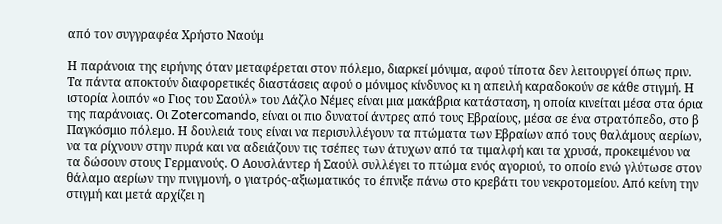από τον συγγραφέα Χρήστο Ναούμ

Η παράνοια της ειρήνης όταν μεταφέρεται στον πόλεμο, διαρκεί μόνιμα, αφού τίποτα δεν λειτουργεί όπως πριν. Τα πάντα αποκτούν διαφορετικές διαστάσεις αφού ο μόνιμος κίνδυνος κι η απειλή καραδοκούν σε κάθε στιγμή. Η ιστορία λοιπόν «ο Γιος του Σαούλ» του Λάζλο Νέμες είναι μια μακάβρια κατάσταση, η οποία κινείται μέσα στα όρια της παράνοιας. Οι Zotercomando, είναι οι πιο δυνατοί άντρες από τους Εβραίους, μέσα σε ένα στρατόπεδο, στο β Παγκόσμιο πόλεμο. Η δουλειά τους είναι να περισυλλέγουν τα πτώματα των Εβραίων από τους θαλάμους αερίων, να τα ρίχνουν στην πυρά και να αδειάζουν τις τσέπες των άτυχων από τα τιμαλφή και τα χρυσά, προκειμένου να τα δώσουν στους Γερμανούς. Ο Αουσλάντερ ή Σαούλ συλλέγει το πτώμα ενός αγοριού, το οποίο ενώ γλύτωσε στον θάλαμο αερίων την πνιγμονή, ο γιατρός-αξιωματικός το έπνιξε πάνω στο κρεβάτι του νεκροτομείου. Από κείνη την στιγμή και μετά αρχίζει η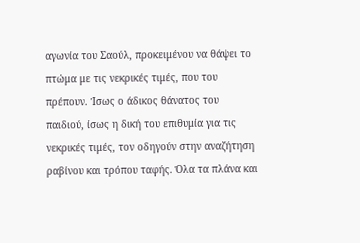αγωνία του Σαούλ, προκειμένου να θάψει το πτώμα με τις νεκρικές τιμές, που του πρέπουν. Ίσως ο άδικος θάνατος του παιδιού, ίσως η δική του επιθυμία για τις νεκρικές τιμές, τον οδηγούν στην αναζήτηση ραβίνου και τρόπου ταφής. Όλα τα πλάνα και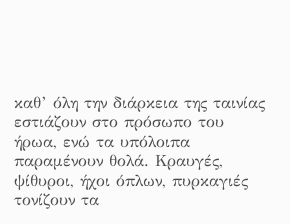καθ’ όλη την διάρκεια της ταινίας εστιάζουν στο πρόσωπο του ήρωα, ενώ τα υπόλοιπα παραμένουν θολά. Κραυγές, ψίθυροι, ήχοι όπλων, πυρκαγιές τονίζουν τα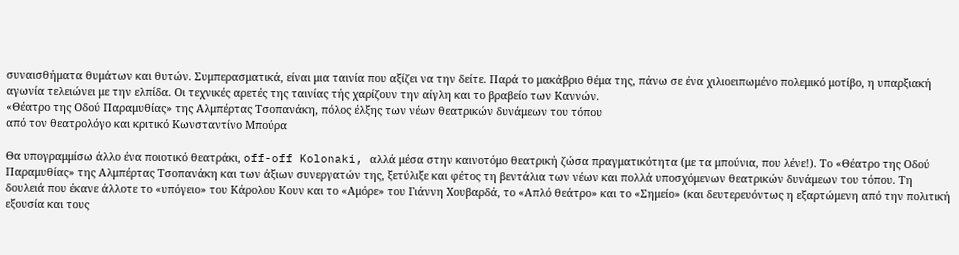συναισθήματα θυμάτων και θυτών. Συμπερασματικά, είναι μια ταινία που αξίζει να την δείτε. Παρά το μακάβριο θέμα της, πάνω σε ένα χιλιοειπωμένο πολεμικό μοτίβο, η υπαρξιακή αγωνία τελειώνει με την ελπίδα. Οι τεχνικές αρετές της ταινίας τής χαρίζουν την αίγλη και το βραβείο των Καννών.
«Θέατρο της Οδού Παραμυθίας» της Αλμπέρτας Τσοπανάκη, πόλος έλξης των νέων θεατρικών δυνάμεων του τόπου
από τον θεατρολόγο και κριτικό Κωνσταντίνο Μπούρα

Θα υπογραμμίσω άλλο ένα ποιοτικό θεατράκι, off-off Kolonaki, αλλά μέσα στην καινοτόμο θεατρική ζώσα πραγματικότητα (με τα μπούνια, που λένε!). Το «Θέατρο της Οδού Παραμυθίας» της Αλμπέρτας Τσοπανάκη και των άξιων συνεργατών της, ξετύλιξε και φέτος τη βεντάλια των νέων και πολλά υποσχόμενων θεατρικών δυνάμεων του τόπου. Τη δουλειά που έκανε άλλοτε το «υπόγειο» του Κάρολου Κουν και το «Αμόρε» του Γιάννη Χουβαρδά, το «Απλό θεάτρο» και το «Σημείο» (και δευτερευόντως η εξαρτώμενη από την πολιτική εξουσία και τους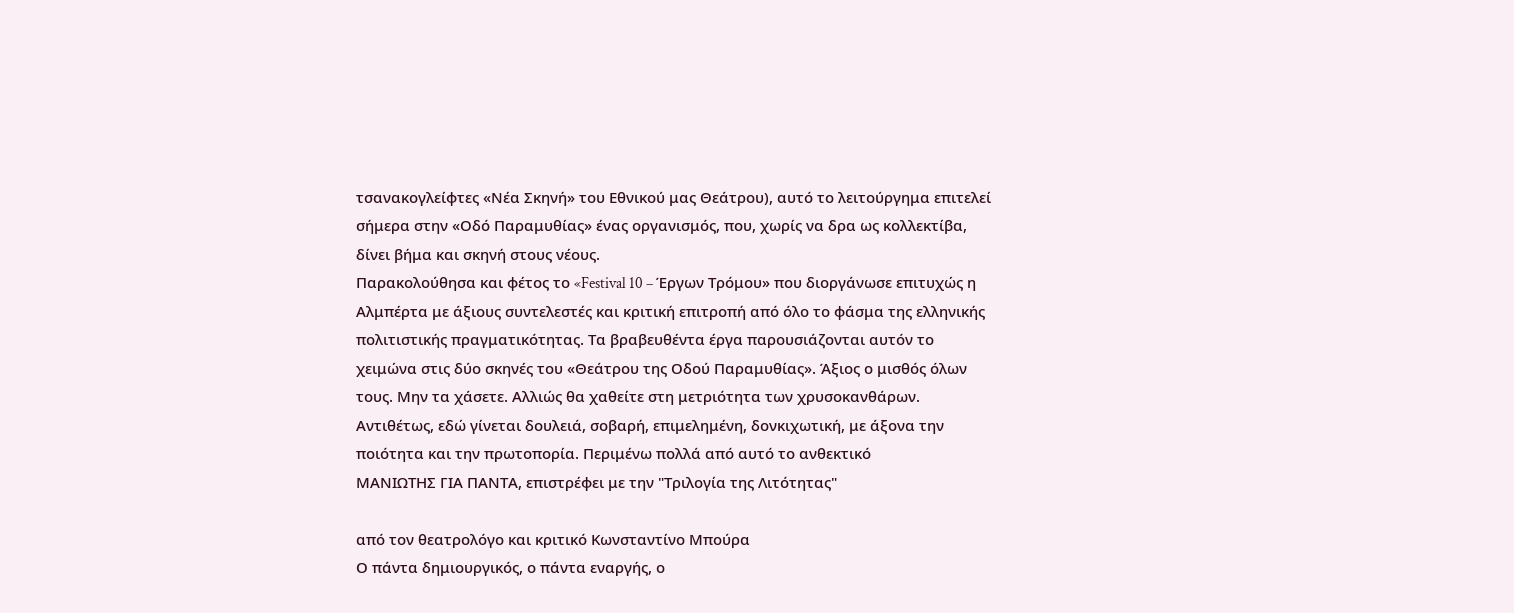τσανακογλείφτες «Νέα Σκηνή» του Εθνικού μας Θεάτρου), αυτό το λειτούργημα επιτελεί σήμερα στην «Οδό Παραμυθίας» ένας οργανισμός, που, χωρίς να δρα ως κολλεκτίβα, δίνει βήμα και σκηνή στους νέους.
Παρακολούθησα και φέτος το «Festival 10 – Έργων Τρόμου» που διοργάνωσε επιτυχώς η Αλμπέρτα με άξιους συντελεστές και κριτική επιτροπή από όλο το φάσμα της ελληνικής πολιτιστικής πραγματικότητας. Τα βραβευθέντα έργα παρουσιάζονται αυτόν το χειμώνα στις δύο σκηνές του «Θεάτρου της Οδού Παραμυθίας». Άξιος ο μισθός όλων τους. Μην τα χάσετε. Αλλιώς θα χαθείτε στη μετριότητα των χρυσοκανθάρων. Αντιθέτως, εδώ γίνεται δουλειά, σοβαρή, επιμελημένη, δονκιχωτική, με άξονα την ποιότητα και την πρωτοπορία. Περιμένω πολλά από αυτό το ανθεκτικό
ΜΑΝΙΩΤΗΣ ΓΙΑ ΠΑΝΤΑ, επιστρέφει με την "Τριλογία της Λιτότητας"

από τον θεατρολόγο και κριτικό Κωνσταντίνο Μπούρα
Ο πάντα δημιουργικός, ο πάντα εναργής, ο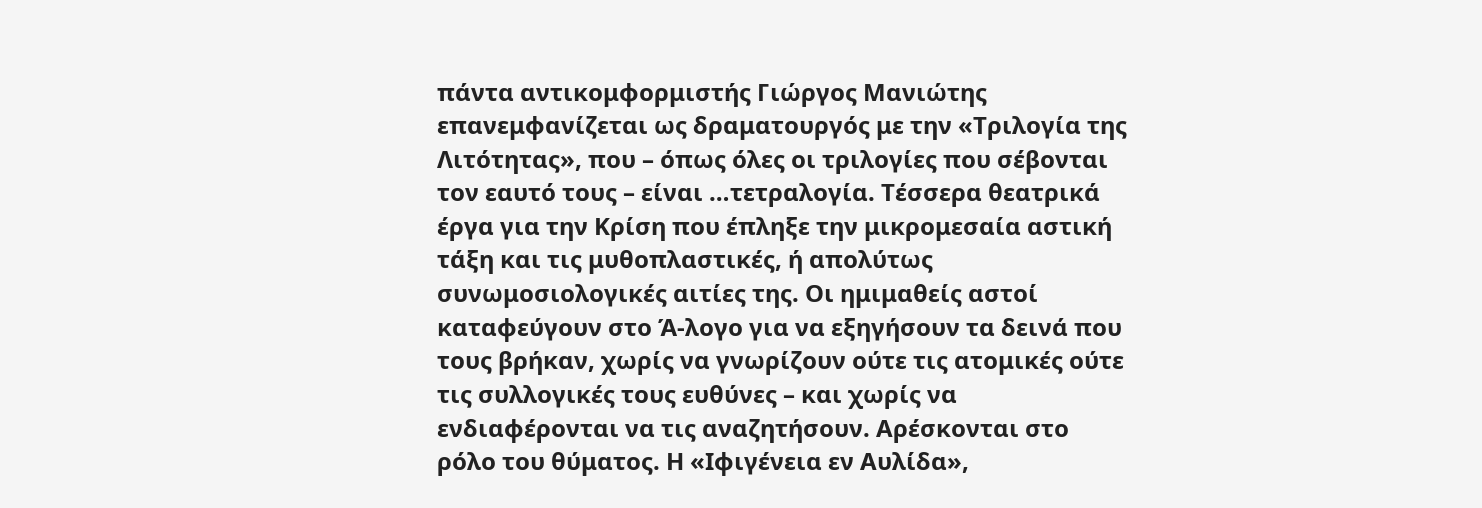πάντα αντικομφορμιστής Γιώργος Μανιώτης επανεμφανίζεται ως δραματουργός με την «Τριλογία της Λιτότητας», που – όπως όλες οι τριλογίες που σέβονται τον εαυτό τους – είναι …τετραλογία. Τέσσερα θεατρικά έργα για την Κρίση που έπληξε την μικρομεσαία αστική τάξη και τις μυθοπλαστικές, ή απολύτως συνωμοσιολογικές αιτίες της. Οι ημιμαθείς αστοί καταφεύγουν στο Ά-λογο για να εξηγήσουν τα δεινά που τους βρήκαν, χωρίς να γνωρίζουν ούτε τις ατομικές ούτε τις συλλογικές τους ευθύνες – και χωρίς να ενδιαφέρονται να τις αναζητήσουν. Αρέσκονται στο ρόλο του θύματος. Η «Ιφιγένεια εν Αυλίδα»,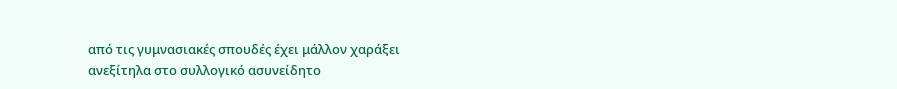από τις γυμνασιακές σπουδές έχει μάλλον χαράξει ανεξίτηλα στο συλλογικό ασυνείδητο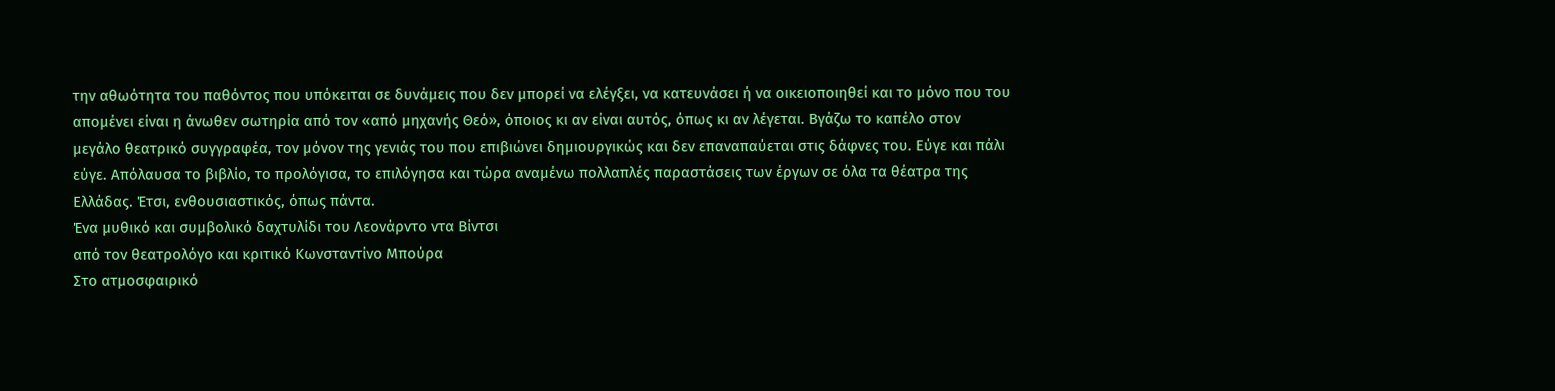την αθωότητα του παθόντος που υπόκειται σε δυνάμεις που δεν μπορεί να ελέγξει, να κατευνάσει ή να οικειοποιηθεί και το μόνο που του απομένει είναι η άνωθεν σωτηρία από τον «από μηχανής Θεό», όποιος κι αν είναι αυτός, όπως κι αν λέγεται. Βγάζω το καπέλο στον μεγάλο θεατρικό συγγραφέα, τον μόνον της γενιάς του που επιβιώνει δημιουργικώς και δεν επαναπαύεται στις δάφνες του. Εύγε και πάλι εύγε. Απόλαυσα το βιβλίο, το προλόγισα, το επιλόγησα και τώρα αναμένω πολλαπλές παραστάσεις των έργων σε όλα τα θέατρα της Ελλάδας. Έτσι, ενθουσιαστικός, όπως πάντα.
Ένα μυθικό και συμβολικό δαχτυλίδι του Λεονάρντο ντα Βίντσι
από τον θεατρολόγο και κριτικό Κωνσταντίνο Μπούρα
Στο ατμοσφαιρικό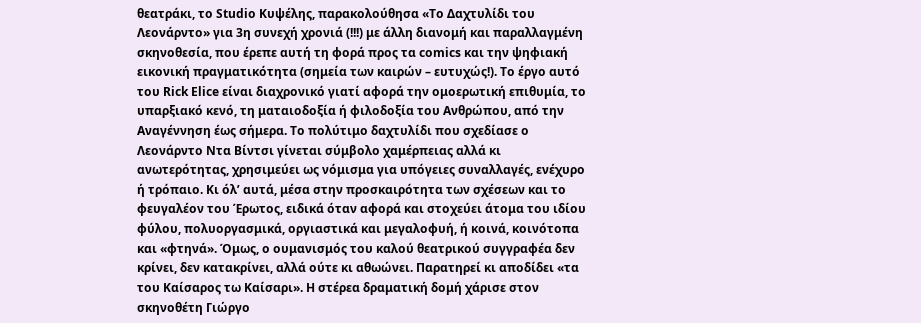θεατράκι, το Studio Κυψέλης, παρακολούθησα «Το Δαχτυλίδι του Λεονάρντο» για 3η συνεχή χρονιά (!!!) με άλλη διανομή και παραλλαγμένη σκηνοθεσία, που έρεπε αυτή τη φορά προς τα comics και την ψηφιακή εικονική πραγματικότητα (σημεία των καιρών – ευτυχώς!). Το έργο αυτό του Rick Elice είναι διαχρονικό γιατί αφορά την ομοερωτική επιθυμία, το υπαρξιακό κενό, τη ματαιοδοξία ή φιλοδοξία του Ανθρώπου, από την Αναγέννηση έως σήμερα. Το πολύτιμο δαχτυλίδι που σχεδίασε ο Λεονάρντο Ντα Βίντσι γίνεται σύμβολο χαμέρπειας αλλά κι ανωτερότητας, χρησιμεύει ως νόμισμα για υπόγειες συναλλαγές, ενέχυρο ή τρόπαιο. Κι όλ’ αυτά, μέσα στην προσκαιρότητα των σχέσεων και το φευγαλέον του Έρωτος, ειδικά όταν αφορά και στοχεύει άτομα του ιδίου φύλου, πολυοργασμικά, οργιαστικά και μεγαλοφυή, ή κοινά, κοινότοπα και «φτηνά». Όμως, ο ουμανισμός του καλού θεατρικού συγγραφέα δεν κρίνει, δεν κατακρίνει, αλλά ούτε κι αθωώνει. Παρατηρεί κι αποδίδει «τα του Καίσαρος τω Καίσαρι». Η στέρεα δραματική δομή χάρισε στον σκηνοθέτη Γιώργο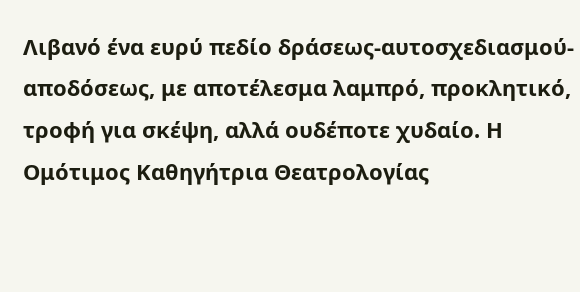Λιβανό ένα ευρύ πεδίο δράσεως-αυτοσχεδιασμού-αποδόσεως, με αποτέλεσμα λαμπρό, προκλητικό, τροφή για σκέψη, αλλά ουδέποτε χυδαίο. Η Ομότιμος Καθηγήτρια Θεατρολογίας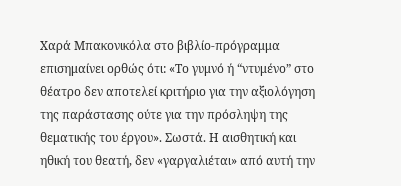Χαρά Μπακονικόλα στο βιβλίο-πρόγραμμα επισημαίνει ορθώς ότι: «Το γυμνό ή “ντυμένο” στο θέατρο δεν αποτελεί κριτήριο για την αξιολόγηση της παράστασης ούτε για την πρόσληψη της θεματικής του έργου». Σωστά. Η αισθητική και ηθική του θεατή, δεν «γαργαλιέται» από αυτή την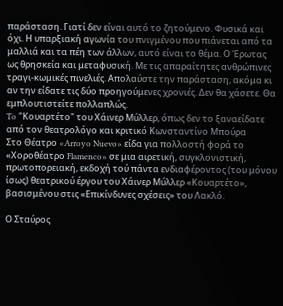παράσταση. Γιατί δεν είναι αυτό το ζητούμενο. Φυσικά και όχι. Η υπαρξιακή αγωνία του πνιγμένου που πιάνεται από τα μαλλιά και τα πέη των άλλων, αυτό είναι το θέμα. Ο Έρωτας ως θρησκεία και μεταφυσική. Με τις απαραίτητες ανθρώπινες τραγι-κωμικές πινελιές. Απολαύστε την παράσταση, ακόμα κι αν την είδατε τις δύο προηγούμενες χρονιές. Δεν θα χάσετε. Θα εμπλουτιστείτε πολλαπλώς.
To "Κουαρτέτο" του Χάινερ Μύλλερ, όπως δεν το ξαναείδατε
από τον θεατρολόγο και κριτικό Κωνσταντίνο Μπούρα
Στο Θέατρο «Arroyo Nuevo» είδα για πολλοστή φορά το «Χοροθέατρο Flamenco» σε μια αιρετική, συγκλονιστική, πρωτοπορειακή, εκδοχή τού πάντα ενδιαφέροντος (του μόνου ίσως) θεατρικού έργου του Χάινερ Μύλλερ «Κουαρτέτο», βασισμένου στις «Επικίνδυνες σχέσεις» του Λακλό.

Ο Σταύρος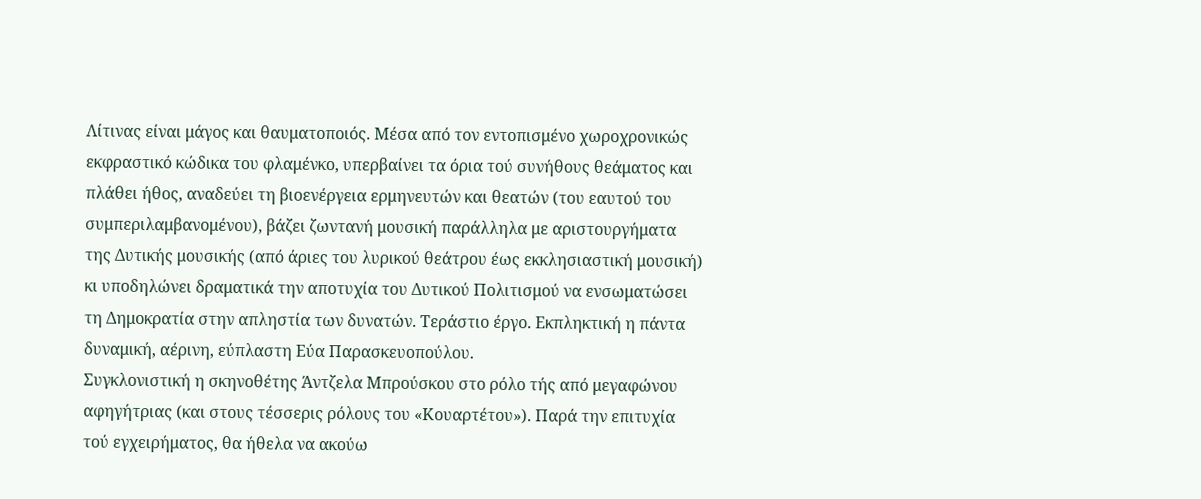Λίτινας είναι μάγος και θαυματοποιός. Μέσα από τον εντοπισμένο χωροχρονικώς εκφραστικό κώδικα του φλαμένκο, υπερβαίνει τα όρια τού συνήθους θεάματος και πλάθει ήθος, αναδεύει τη βιοενέργεια ερμηνευτών και θεατών (του εαυτού του συμπεριλαμβανομένου), βάζει ζωντανή μουσική παράλληλα με αριστουργήματα της Δυτικής μουσικής (από άριες του λυρικού θεάτρου έως εκκλησιαστική μουσική) κι υποδηλώνει δραματικά την αποτυχία του Δυτικού Πολιτισμού να ενσωματώσει τη Δημοκρατία στην απληστία των δυνατών. Τεράστιο έργο. Εκπληκτική η πάντα δυναμική, αέρινη, εύπλαστη Εύα Παρασκευοπούλου.
Συγκλονιστική η σκηνοθέτης Άντζελα Μπρούσκου στο ρόλο τής από μεγαφώνου αφηγήτριας (και στους τέσσερις ρόλους του «Κουαρτέτου»). Παρά την επιτυχία τού εγχειρήματος, θα ήθελα να ακούω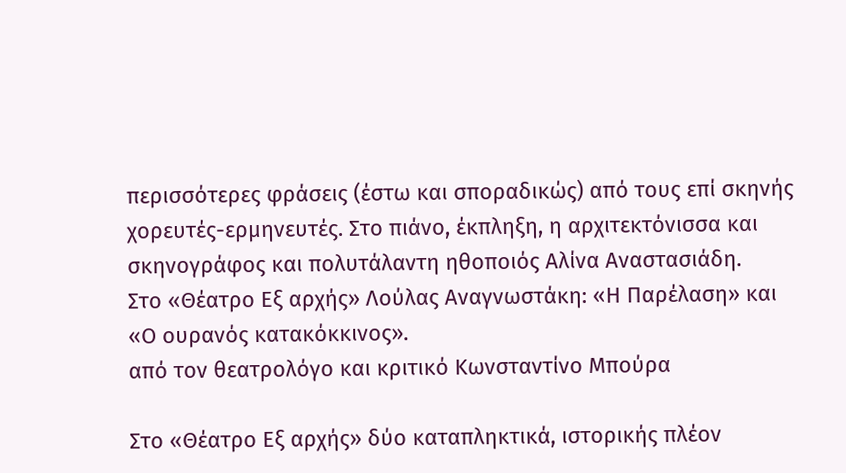περισσότερες φράσεις (έστω και σποραδικώς) από τους επί σκηνής χορευτές-ερμηνευτές. Στο πιάνο, έκπληξη, η αρχιτεκτόνισσα και σκηνογράφος και πολυτάλαντη ηθοποιός Αλίνα Αναστασιάδη.
Στο «Θέατρο Εξ αρχής» Λούλας Αναγνωστάκη: «Η Παρέλαση» και «Ο ουρανός κατακόκκινος».
από τον θεατρολόγο και κριτικό Κωνσταντίνο Μπούρα

Στο «Θέατρο Εξ αρχής» δύο καταπληκτικά, ιστορικής πλέον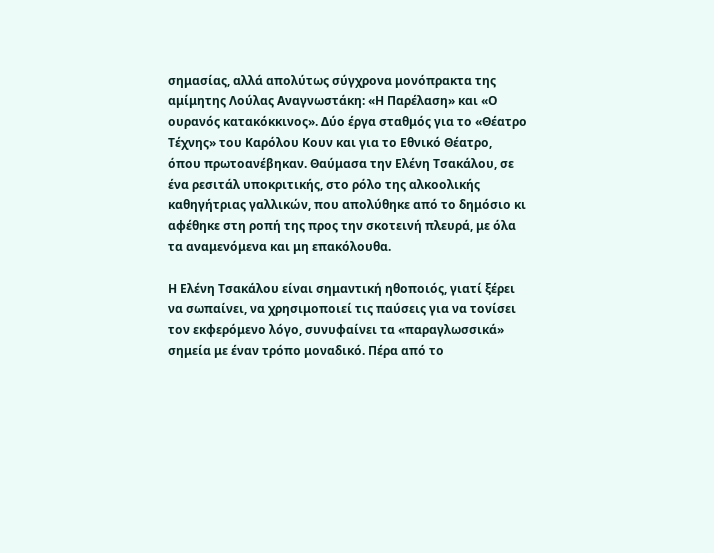σημασίας, αλλά απολύτως σύγχρονα μονόπρακτα της αμίμητης Λούλας Αναγνωστάκη: «Η Παρέλαση» και «Ο ουρανός κατακόκκινος». Δύο έργα σταθμός για το «Θέατρο Τέχνης» του Καρόλου Κουν και για το Εθνικό Θέατρο, όπου πρωτοανέβηκαν. Θαύμασα την Ελένη Τσακάλου, σε ένα ρεσιτάλ υποκριτικής, στο ρόλο της αλκοολικής καθηγήτριας γαλλικών, που απολύθηκε από το δημόσιο κι αφέθηκε στη ροπή της προς την σκοτεινή πλευρά, με όλα τα αναμενόμενα και μη επακόλουθα.

Η Ελένη Τσακάλου είναι σημαντική ηθοποιός, γιατί ξέρει να σωπαίνει, να χρησιμοποιεί τις παύσεις για να τονίσει τον εκφερόμενο λόγο, συνυφαίνει τα «παραγλωσσικά» σημεία με έναν τρόπο μοναδικό. Πέρα από το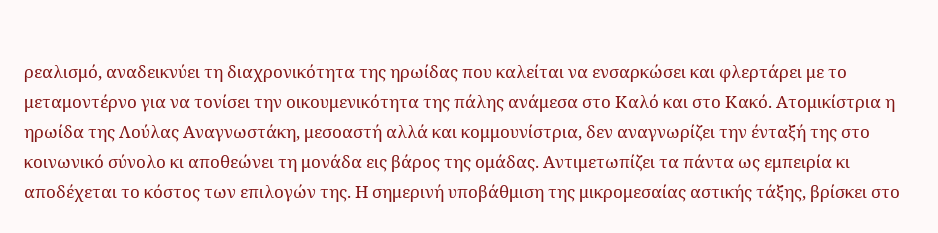ρεαλισμό, αναδεικνύει τη διαχρονικότητα της ηρωίδας που καλείται να ενσαρκώσει και φλερτάρει με το μεταμοντέρνο για να τονίσει την οικουμενικότητα της πάλης ανάμεσα στο Καλό και στο Κακό. Ατομικίστρια η ηρωίδα της Λούλας Αναγνωστάκη, μεσοαστή αλλά και κομμουνίστρια, δεν αναγνωρίζει την ένταξή της στο κοινωνικό σύνολο κι αποθεώνει τη μονάδα εις βάρος της ομάδας. Αντιμετωπίζει τα πάντα ως εμπειρία κι αποδέχεται το κόστος των επιλογών της. Η σημερινή υποβάθμιση της μικρομεσαίας αστικής τάξης, βρίσκει στο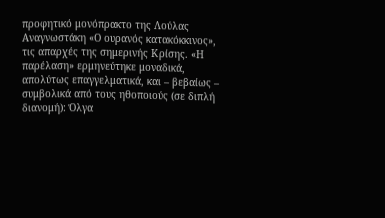προφητικό μονόπρακτο της Λούλας Αναγνωστάκη «Ο ουρανός κατακόκκινος», τις απαρχές της σημερινής Κρίσης. «Η παρέλαση» ερμηνεύτηκε μοναδικά, απολύτως επαγγελματικά, και – βεβαίως – συμβολικά από τους ηθοποιούς (σε διπλή διανομή): Όλγα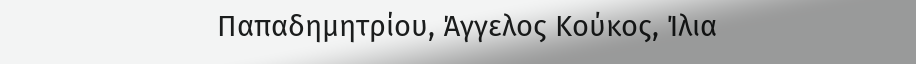Παπαδημητρίου, Άγγελος Κούκος, Ίλια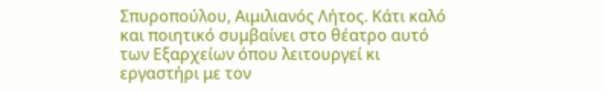Σπυροπούλου, Αιμιλιανός Λήτος. Κάτι καλό και ποιητικό συμβαίνει στο θέατρο αυτό των Εξαρχείων όπου λειτουργεί κι εργαστήρι με τον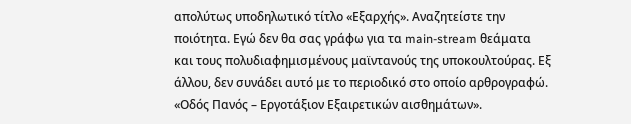απολύτως υποδηλωτικό τίτλο «Εξαρχής». Αναζητείστε την ποιότητα. Εγώ δεν θα σας γράφω για τα main-stream θεάματα και τους πολυδιαφημισμένους μαϊντανούς της υποκουλτούρας. Εξ άλλου, δεν συνάδει αυτό με το περιοδικό στο οποίο αρθρογραφώ. «Οδός Πανός – Εργοτάξιον Εξαιρετικών αισθημάτων».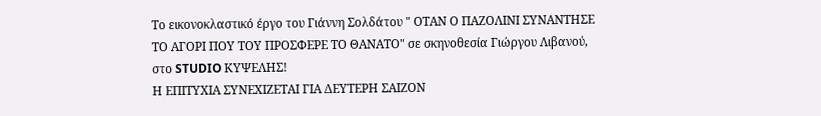Το εικονοκλαστικό έργο του Γιάννη Σολδάτου " ΟΤΑΝ Ο ΠΑΖΟΛΙΝΙ ΣΥΝΑΝΤΗΣΕ ΤΟ ΑΓΟΡΙ ΠΟΥ ΤΟΥ ΠΡΟΣΦΕΡΕ ΤΟ ΘΑΝΑΤΟ" σε σκηνοθεσία Γιώργου Λιβανού, στο STUDIO ΚΥΨΕΛΗΣ!
Η ΕΠΙΤΥΧΙΑ ΣΥΝΕΧΙΖΕΤΑΙ ΓΙΑ ΔΕΥΤΕΡΗ ΣΑΙΖΟΝ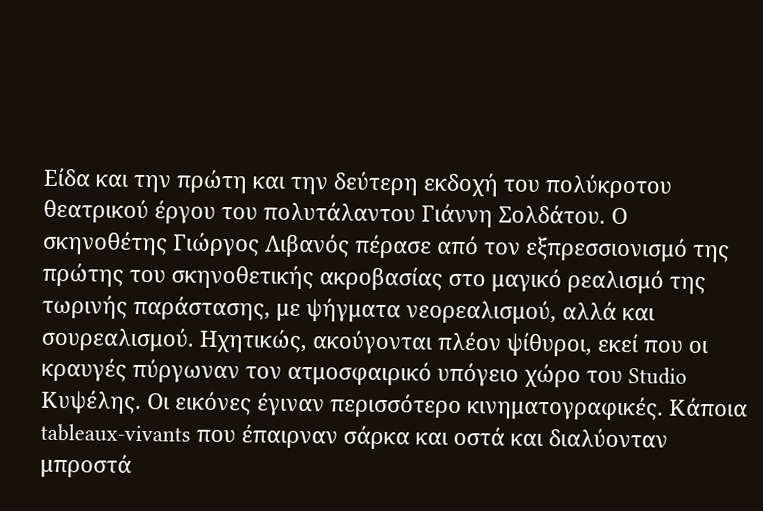Είδα και την πρώτη και την δεύτερη εκδοχή του πολύκροτου θεατρικού έργου του πολυτάλαντου Γιάννη Σολδάτου. Ο σκηνοθέτης Γιώργος Λιβανός πέρασε από τον εξπρεσσιονισμό της πρώτης του σκηνοθετικής ακροβασίας στο μαγικό ρεαλισμό της τωρινής παράστασης, με ψήγματα νεορεαλισμού, αλλά και σουρεαλισμού. Ηχητικώς, ακούγονται πλέον ψίθυροι, εκεί που οι κραυγές πύργωναν τον ατμοσφαιρικό υπόγειο χώρο του Studio Κυψέλης. Οι εικόνες έγιναν περισσότερο κινηματογραφικές. Κάποια tableaux-vivants που έπαιρναν σάρκα και οστά και διαλύονταν μπροστά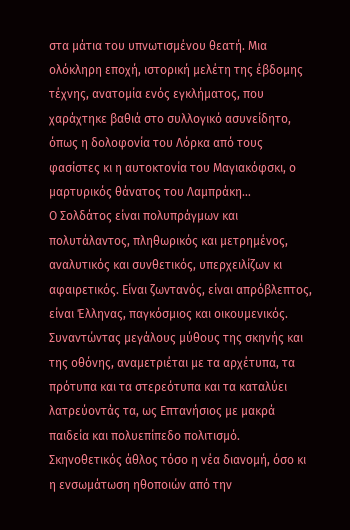στα μάτια του υπνωτισμένου θεατή. Μια ολόκληρη εποχή, ιστορική μελέτη της έβδομης τέχνης, ανατομία ενός εγκλήματος, που χαράχτηκε βαθιά στο συλλογικό ασυνείδητο, όπως η δολοφονία του Λόρκα από τους φασίστες κι η αυτοκτονία του Μαγιακόφσκι, ο μαρτυρικός θάνατος του Λαμπράκη…
Ο Σολδάτος είναι πολυπράγμων και πολυτάλαντος, πληθωρικός και μετρημένος, αναλυτικός και συνθετικός, υπερχειλίζων κι αφαιρετικός. Είναι ζωντανός, είναι απρόβλεπτος, είναι Έλληνας, παγκόσμιος και οικουμενικός. Συναντώντας μεγάλους μύθους της σκηνής και της οθόνης, αναμετριέται με τα αρχέτυπα, τα πρότυπα και τα στερεότυπα και τα καταλύει λατρεύοντάς τα, ως Επτανήσιος με μακρά παιδεία και πολυεπίπεδο πολιτισμό. Σκηνοθετικός άθλος τόσο η νέα διανομή, όσο κι η ενσωμάτωση ηθοποιών από την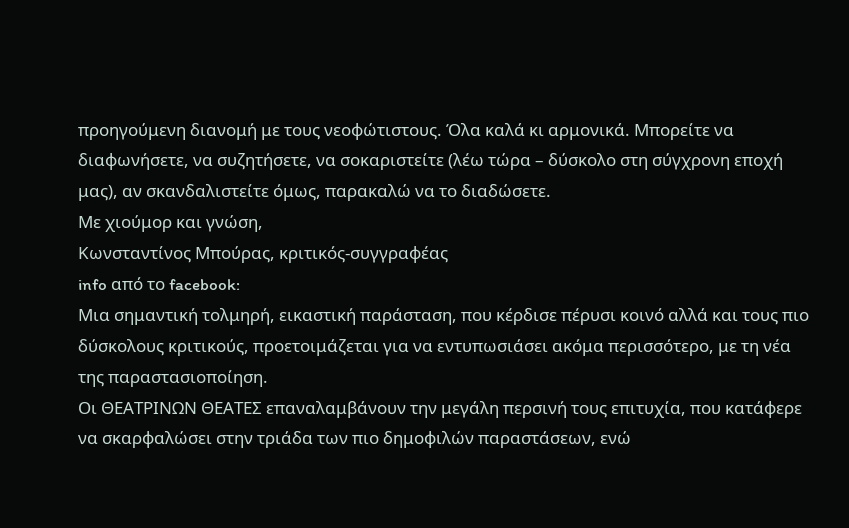προηγούμενη διανομή με τους νεοφώτιστους. Όλα καλά κι αρμονικά. Μπορείτε να διαφωνήσετε, να συζητήσετε, να σοκαριστείτε (λέω τώρα – δύσκολο στη σύγχρονη εποχή μας), αν σκανδαλιστείτε όμως, παρακαλώ να το διαδώσετε.
Με χιούμορ και γνώση,
Κωνσταντίνος Μπούρας, κριτικός-συγγραφέας
info από το facebook:
Μια σημαντική τολμηρή, εικαστική παράσταση, που κέρδισε πέρυσι κοινό αλλά και τους πιο δύσκολους κριτικούς, προετοιμάζεται για να εντυπωσιάσει ακόμα περισσότερο, με τη νέα της παραστασιοποίηση.
Oι ΘΕΑΤΡΙΝΩΝ ΘΕΑΤΕΣ επαναλαμβάνουν την μεγάλη περσινή τους επιτυχία, που κατάφερε να σκαρφαλώσει στην τριάδα των πιο δημοφιλών παραστάσεων, ενώ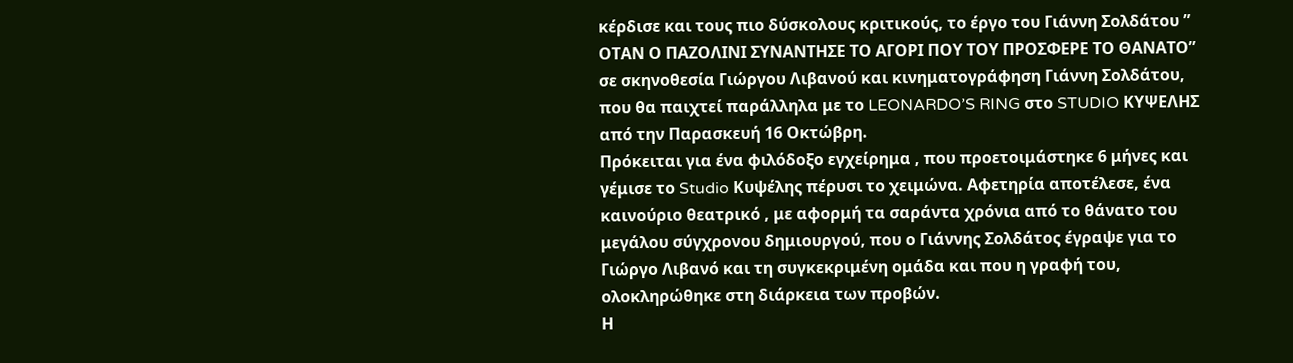κέρδισε και τους πιο δύσκολους κριτικούς, το έργο του Γιάννη Σολδάτου ” ΟΤΑΝ Ο ΠΑΖΟΛΙΝΙ ΣΥΝΑΝΤΗΣΕ ΤΟ ΑΓΟΡΙ ΠΟΥ ΤΟΥ ΠΡΟΣΦΕΡΕ ΤΟ ΘΑΝΑΤΟ” σε σκηνοθεσία Γιώργου Λιβανού και κινηματογράφηση Γιάννη Σολδάτου, που θα παιχτεί παράλληλα με το LEONARDO’S RING στο STUDIO ΚΥΨΕΛΗΣ από την Παρασκευή 16 Οκτώβρη.
Πρόκειται για ένα φιλόδοξο εγχείρημα , που προετοιμάστηκε 6 μήνες και γέμισε το Studio Κυψέλης πέρυσι το χειμώνα. Αφετηρία αποτέλεσε, ένα καινούριο θεατρικό , με αφορμή τα σαράντα χρόνια από το θάνατο του μεγάλου σύγχρονου δημιουργού, που ο Γιάννης Σολδάτος έγραψε για το Γιώργο Λιβανό και τη συγκεκριμένη ομάδα και που η γραφή του, ολοκληρώθηκε στη διάρκεια των προβών.
Η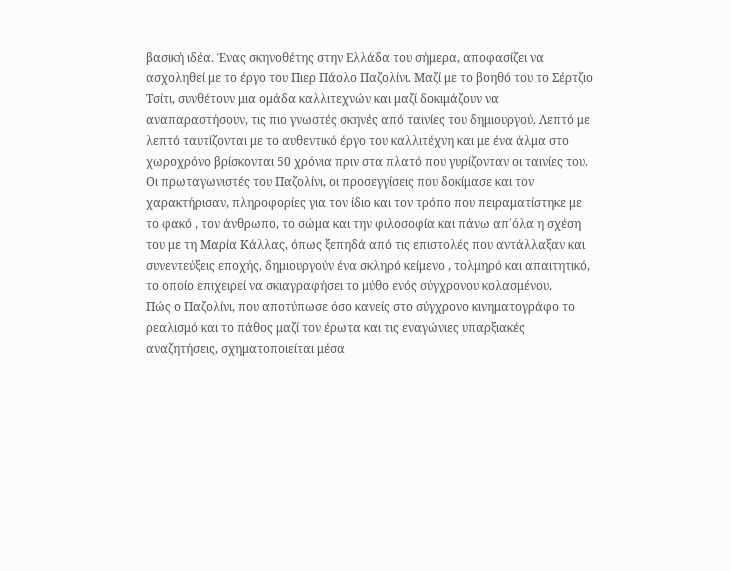βασική ιδέα. Ένας σκηνοθέτης στην Ελλάδα του σήμερα, αποφασίζει να ασχοληθεί με το έργο του Πιερ Πάολο Παζολίνι. Μαζί με το βοηθό του το Σέρτζιο Τσίτι, συνθέτουν μια ομάδα καλλιτεχνών και μαζί δοκιμάζουν να αναπαραστήσουν, τις πιο γνωστές σκηνές από ταινίες του δημιουργού. Λεπτό με λεπτό ταυτίζονται με το αυθεντικό έργο του καλλιτέχνη και με ένα άλμα στο χωροχρόνο βρίσκονται 50 χρόνια πριν στα πλατό που γυρίζονταν οι ταινίες του. Οι πρωταγωνιστές του Παζολίνι, οι προσεγγίσεις που δοκίμασε και τον χαρακτήρισαν, πληροφορίες για τον ίδιο και τον τρόπο που πειραματίστηκε με το φακό , τον άνθρωπο, το σώμα και την φιλοσοφία και πάνω απ΄όλα η σχέση του με τη Μαρία Κάλλας, όπως ξεπηδά από τις επιστολές που αντάλλαξαν και συνεντεύξεις εποχής, δημιουργούν ένα σκληρό κείμενο , τολμηρό και απαιτητικό, το οποίο επιχειρεί να σκιαγραφήσει το μύθο ενός σύγχρονου κολασμένου.
Πώς ο Παζολίνι, που αποτύπωσε όσο κανείς στο σύγχρονο κινηματογράφο το ρεαλισμό και το πάθος μαζί τον έρωτα και τις εναγώνιες υπαρξιακές αναζητήσεις, σχηματοποιείται μέσα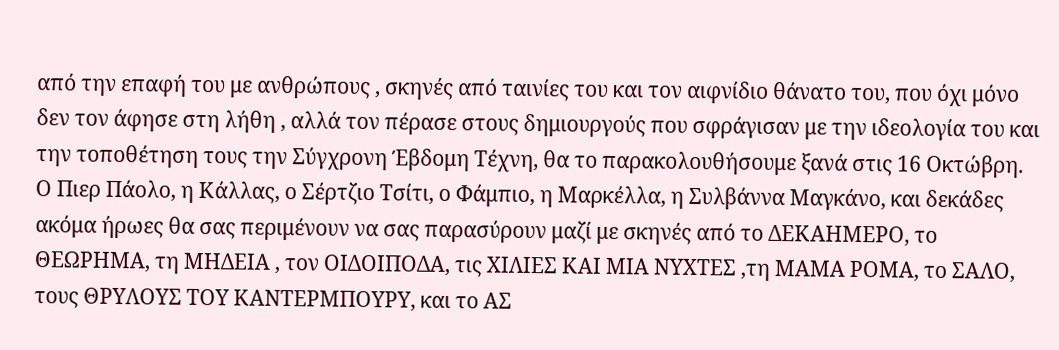από την επαφή του με ανθρώπους , σκηνές από ταινίες του και τον αιφνίδιο θάνατο του, που όχι μόνο δεν τον άφησε στη λήθη , αλλά τον πέρασε στους δημιουργούς που σφράγισαν με την ιδεολογία του και την τοποθέτηση τους την Σύγχρονη Έβδομη Τέχνη, θα το παρακολουθήσουμε ξανά στις 16 Οκτώβρη.
Ο Πιερ Πάολο, η Κάλλας, ο Σέρτζιο Τσίτι, ο Φάμπιο, η Μαρκέλλα, η Συλβάννα Μαγκάνο, και δεκάδες ακόμα ήρωες θα σας περιμένουν να σας παρασύρουν μαζί με σκηνές από το ΔΕΚΑΗΜΕΡΟ, το ΘΕΩΡΗΜΑ, τη ΜΗΔΕΙΑ , τον ΟΙΔΟΙΠΟΔΑ, τις ΧΙΛΙΕΣ ΚΑΙ ΜΙΑ ΝΥΧΤΕΣ ,τη ΜΑΜΑ ΡΟΜΑ, το ΣΑΛΟ, τους ΘΡΥΛΟΥΣ ΤΟΥ ΚΑΝΤΕΡΜΠΟΥΡΥ, και το ΑΣ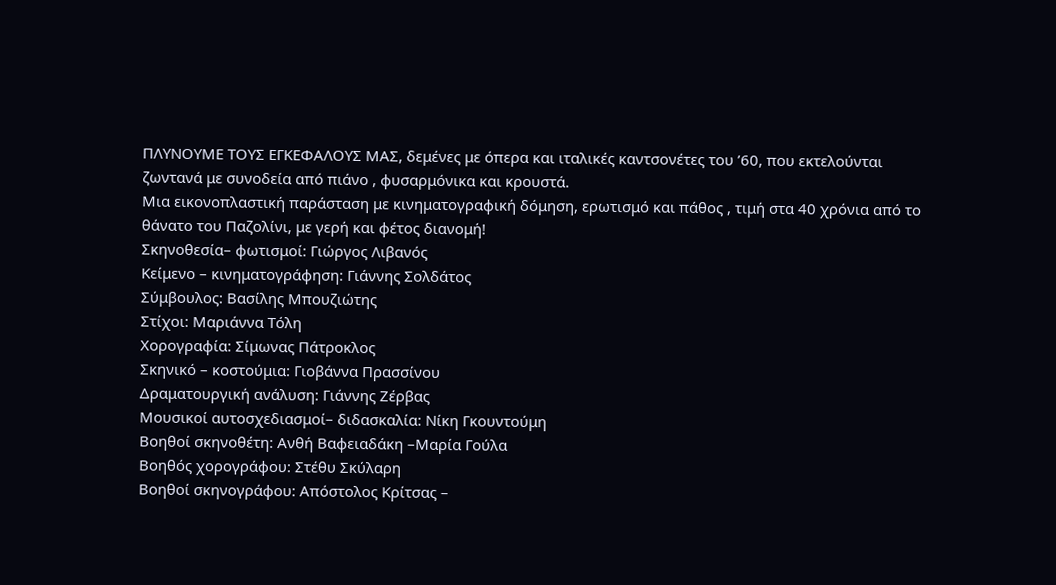ΠΛΥΝΟΥΜΕ ΤΟΥΣ ΕΓΚΕΦΑΛΟΥΣ ΜΑΣ, δεμένες με όπερα και ιταλικές καντσονέτες του ’60, που εκτελούνται ζωντανά με συνοδεία από πιάνο , φυσαρμόνικα και κρουστά.
Μια εικονοπλαστική παράσταση με κινηματογραφική δόμηση, ερωτισμό και πάθος , τιμή στα 40 χρόνια από το θάνατο του Παζολίνι, με γερή και φέτος διανομή!
Σκηνοθεσία– φωτισμοί: Γιώργος Λιβανός
Κείμενο – κινηματογράφηση: Γιάννης Σολδάτος
Σύμβουλος: Βασίλης Μπουζιώτης
Στίχοι: Μαριάννα Τόλη
Χορογραφία: Σίμωνας Πάτροκλος
Σκηνικό – κοστούμια: Γιοβάννα Πρασσίνου
Δραματουργική ανάλυση: Γιάννης Ζέρβας
Μουσικοί αυτοσχεδιασμοί– διδασκαλία: Νίκη Γκουντούμη
Βοηθοί σκηνοθέτη: Ανθή Βαφειαδάκη –Μαρία Γούλα
Βοηθός χορογράφου: Στέθυ Σκύλαρη
Βοηθοί σκηνογράφου: Απόστολος Κρίτσας –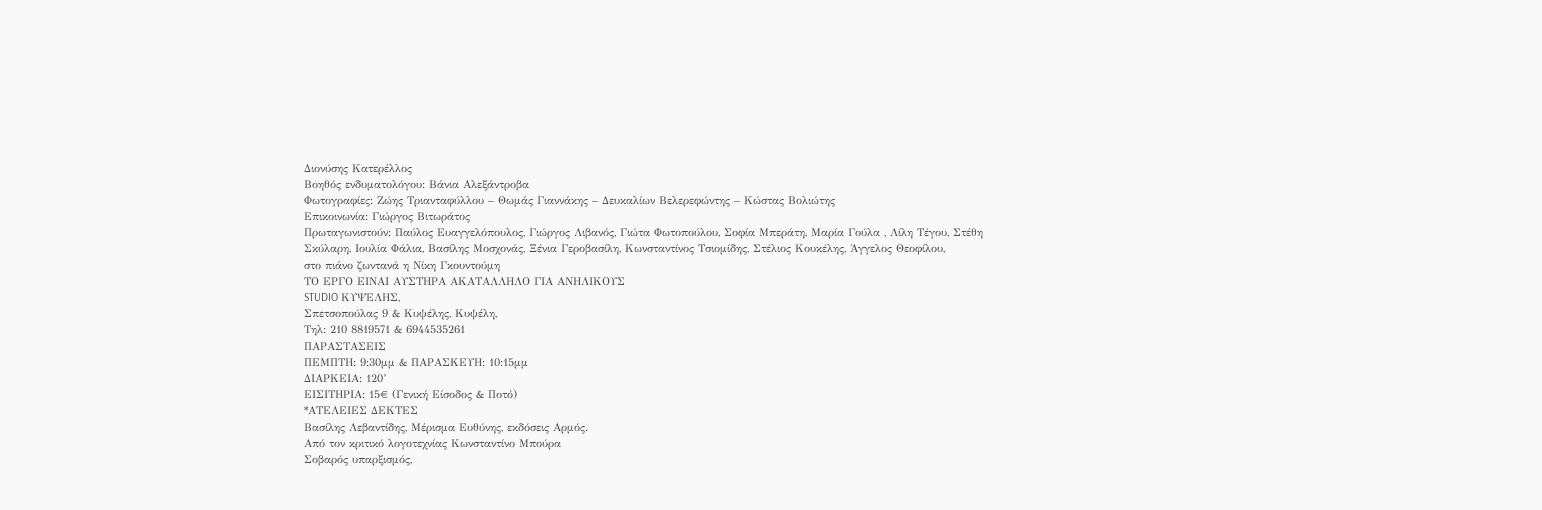Διονύσης Κατερέλλος
Βοηθός ενδυματολόγου: Βάνια Αλεξάντροβα
Φωτογραφίες: Ζώης Τριανταφύλλου – Θωμάς Γιαννάκης – Δευκαλίων Βελερεφώντης – Κώστας Βολιώτης
Επικοινωνία: Γιώργος Βιτωράτος
Πρωταγωνιστούν: Παύλος Ευαγγελόπουλος, Γιώργος Λιβανός, Γιώτα Φωτοπούλου, Σοφία Μπεράτη, Μαρία Γούλα , Λίλη Τέγου, Στέθη Σκύλαρη, Ιουλία Φάλια, Βασίλης Μοσχονάς, Ξένια Γεροβασίλη, Κωνσταντίνος Τσιομίδης, Στέλιος Κουκέλης, Άγγελος Θεοφίλου,
στο πιάνο ζωντανά η Νίκη Γκουντούμη
ΤΟ ΕΡΓΟ ΕΙΝΑΙ ΑΥΣΤΗΡΑ ΑΚΑΤΑΛΛΗΛΟ ΓΙΑ ΑΝΗΛΙΚΟΥΣ
STUDIO ΚΥΨΕΛΗΣ,
Σπετσοπούλας 9 & Κυψέλης, Κυψέλη,
Τηλ: 210 8819571 & 6944535261
ΠΑΡΑΣΤΑΣΕΙΣ
ΠΕΜΠΤΗ: 9:30μμ & ΠΑΡΑΣΚΕΥΗ: 10:15μμ
ΔΙΑΡΚΕΙΑ: 120’
ΕΙΣΙΤΗΡΙΑ: 15€ (Γενική Είσοδος & Ποτό)
*ΑΤΕΛΕΙΕΣ ΔΕΚΤΕΣ
Βασίλης Λεβαντίδης, Μέρισμα Ευθύνης, εκδόσεις Αρμός.
Από τον κριτικό λογοτεχνίας Κωνσταντίνο Μπούρα
Σοβαρός υπαρξισμός,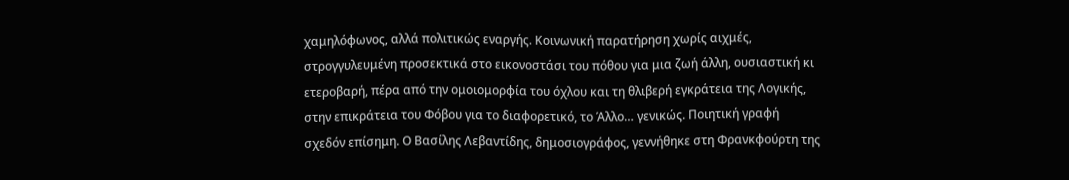χαμηλόφωνος, αλλά πολιτικώς εναργής. Κοινωνική παρατήρηση χωρίς αιχμές, στρογγυλευμένη προσεκτικά στο εικονοστάσι του πόθου για μια ζωή άλλη, ουσιαστική κι ετεροβαρή, πέρα από την ομοιομορφία του όχλου και τη θλιβερή εγκράτεια της Λογικής, στην επικράτεια του Φόβου για το διαφορετικό, το Άλλο… γενικώς. Ποιητική γραφή σχεδόν επίσημη. Ο Βασίλης Λεβαντίδης, δημοσιογράφος, γεννήθηκε στη Φρανκφούρτη της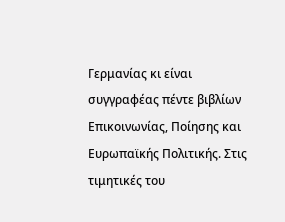Γερμανίας κι είναι συγγραφέας πέντε βιβλίων Επικοινωνίας, Ποίησης και Ευρωπαϊκής Πολιτικής. Στις τιμητικές του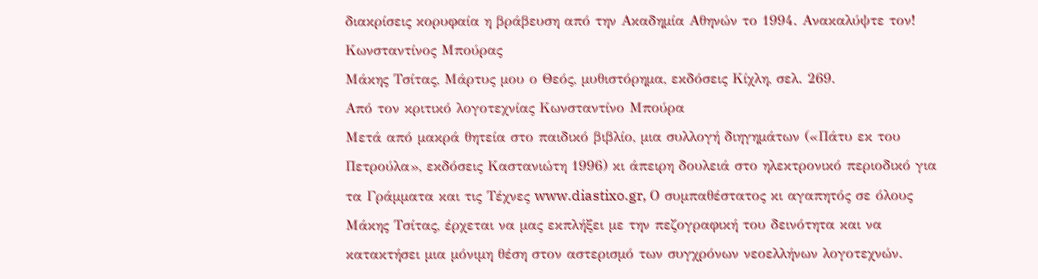διακρίσεις κορυφαία η βράβευση από την Ακαδημία Αθηνών το 1994. Ανακαλύψτε τον!
Κωνσταντίνος Μπούρας
Μάκης Τσίτας, Μάρτυς μου ο Θεός, μυθιστόρημα, εκδόσεις Κίχλη, σελ. 269.
Από τον κριτικό λογοτεχνίας Κωνσταντίνο Μπούρα
Μετά από μακρά θητεία στο παιδικό βιβλίο, μια συλλογή διηγημάτων («Πάτυ εκ του Πετρούλα», εκδόσεις Καστανιώτη 1996) κι άπειρη δουλειά στο ηλεκτρονικό περιοδικό για τα Γράμματα και τις Τέχνες www.diastixo.gr, Ο συμπαθέστατος κι αγαπητός σε όλους Μάκης Τσίτας, έρχεται να μας εκπλήξει με την πεζογραφική του δεινότητα και να κατακτήσει μια μόνιμη θέση στον αστερισμό των συγχρόνων νεοελλήνων λογοτεχνών.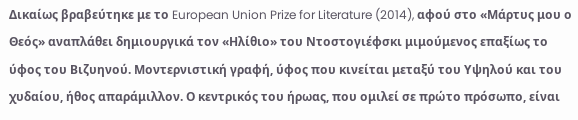Δικαίως βραβεύτηκε με το European Union Prize for Literature (2014), αφού στο «Μάρτυς μου ο Θεός» αναπλάθει δημιουργικά τον «Ηλίθιο» του Ντοστογιέφσκι μιμούμενος επαξίως το ύφος του Βιζυηνού. Μοντερνιστική γραφή, ύφος που κινείται μεταξύ του Υψηλού και του χυδαίου, ήθος απαράμιλλον. Ο κεντρικός του ήρωας, που ομιλεί σε πρώτο πρόσωπο, είναι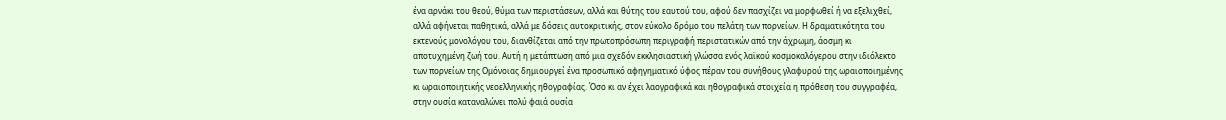ένα αρνάκι του θεού, θύμα των περιστάσεων, αλλά και θύτης του εαυτού του, αφού δεν πασχίζει να μορφωθεί ή να εξελιχθεί, αλλά αφήνεται παθητικά, αλλά με δόσεις αυτοκριτικής, στον εύκολο δρόμο του πελάτη των πορνείων. Η δραματικότητα του εκτενούς μονολόγου του, διανθίζεται από την πρωτοπρόσωπη περιγραφή περιστατικών από την άχρωμη, άοσμη κι αποτυχημένη ζωή του. Αυτή η μετάπτωση από μια σχεδόν εκκλησιαστική γλώσσα ενός λαϊκού κοσμοκαλόγερου στην ιδιόλεκτο των πορνείων της Ομόνοιας δημιουργεί ένα προσωπικό αφηγηματικό ύφος πέραν του συνήθους γλαφυρού της ωραιοποιημένης κι ωραιοποιητικής νεοελληνικής ηθογραφίας. Όσο κι αν έχει λαογραφικά και ηθογραφικά στοιχεία η πρόθεση του συγγραφέα, στην ουσία καταναλώνει πολύ φαιά ουσία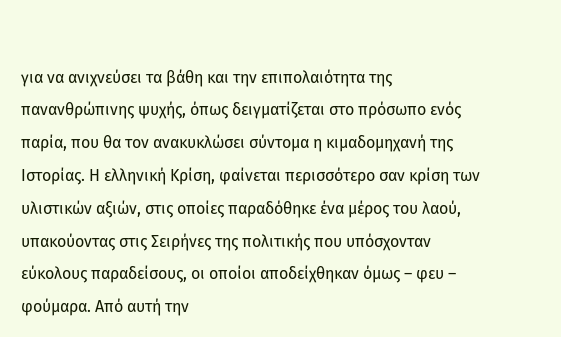για να ανιχνεύσει τα βάθη και την επιπολαιότητα της πανανθρώπινης ψυχής, όπως δειγματίζεται στο πρόσωπο ενός παρία, που θα τον ανακυκλώσει σύντομα η κιμαδομηχανή της Ιστορίας. Η ελληνική Κρίση, φαίνεται περισσότερο σαν κρίση των υλιστικών αξιών, στις οποίες παραδόθηκε ένα μέρος του λαού, υπακούοντας στις Σειρήνες της πολιτικής που υπόσχονταν εύκολους παραδείσους, οι οποίοι αποδείχθηκαν όμως – φευ – φούμαρα. Από αυτή την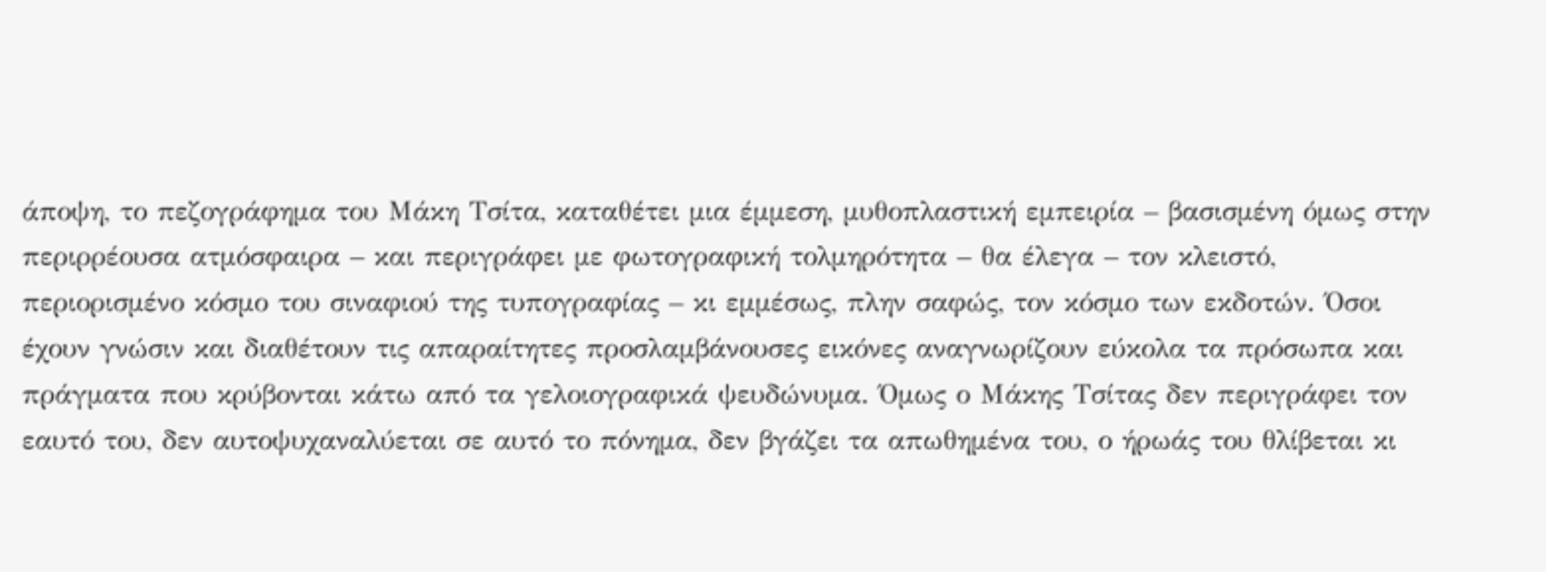άποψη, το πεζογράφημα του Μάκη Τσίτα, καταθέτει μια έμμεση, μυθοπλαστική εμπειρία – βασισμένη όμως στην περιρρέουσα ατμόσφαιρα – και περιγράφει με φωτογραφική τολμηρότητα – θα έλεγα – τον κλειστό, περιορισμένο κόσμο του σιναφιού της τυπογραφίας – κι εμμέσως, πλην σαφώς, τον κόσμο των εκδοτών. Όσοι έχουν γνώσιν και διαθέτουν τις απαραίτητες προσλαμβάνουσες εικόνες αναγνωρίζουν εύκολα τα πρόσωπα και πράγματα που κρύβονται κάτω από τα γελοιογραφικά ψευδώνυμα. Όμως ο Μάκης Τσίτας δεν περιγράφει τον εαυτό του, δεν αυτοψυχαναλύεται σε αυτό το πόνημα, δεν βγάζει τα απωθημένα του, ο ήρωάς του θλίβεται κι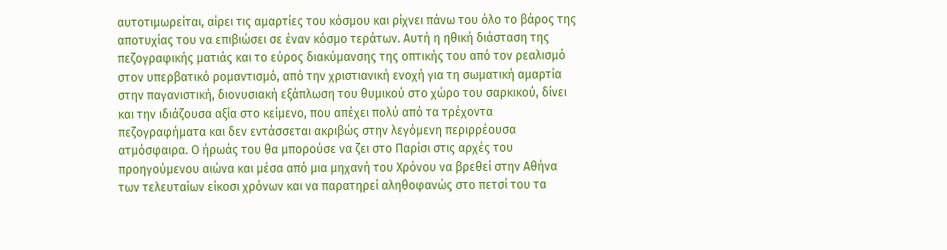αυτοτιμωρείται, αίρει τις αμαρτίες του κόσμου και ρίχνει πάνω του όλο το βάρος της αποτυχίας του να επιβιώσει σε έναν κόσμο τεράτων. Αυτή η ηθική διάσταση της πεζογραφικής ματιάς και το εύρος διακύμανσης της οπτικής του από τον ρεαλισμό στον υπερβατικό ρομαντισμό, από την χριστιανική ενοχή για τη σωματική αμαρτία στην παγανιστική, διονυσιακή εξάπλωση του θυμικού στο χώρο του σαρκικού, δίνει και την ιδιάζουσα αξία στο κείμενο, που απέχει πολύ από τα τρέχοντα πεζογραφήματα και δεν εντάσσεται ακριβώς στην λεγόμενη περιρρέουσα ατμόσφαιρα. Ο ήρωάς του θα μπορούσε να ζει στο Παρίσι στις αρχές του προηγούμενου αιώνα και μέσα από μια μηχανή του Χρόνου να βρεθεί στην Αθήνα των τελευταίων είκοσι χρόνων και να παρατηρεί αληθοφανώς στο πετσί του τα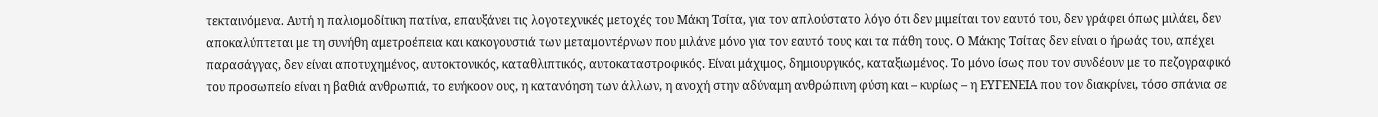τεκταινόμενα. Αυτή η παλιομοδίτικη πατίνα, επαυξάνει τις λογοτεχνικές μετοχές του Μάκη Τσίτα, για τον απλούστατο λόγο ότι δεν μιμείται τον εαυτό του, δεν γράφει όπως μιλάει, δεν αποκαλύπτεται με τη συνήθη αμετροέπεια και κακογουστιά των μεταμοντέρνων που μιλάνε μόνο για τον εαυτό τους και τα πάθη τους. Ο Μάκης Τσίτας δεν είναι ο ήρωάς του, απέχει παρασάγγας, δεν είναι αποτυχημένος, αυτοκτονικός, καταθλιπτικός, αυτοκαταστροφικός. Είναι μάχιμος, δημιουργικός, καταξιωμένος. Το μόνο ίσως που τον συνδέουν με το πεζογραφικό του προσωπείο είναι η βαθιά ανθρωπιά, το ευήκοον ους, η κατανόηση των άλλων, η ανοχή στην αδύναμη ανθρώπινη φύση και – κυρίως – η ΕΥΓΕΝΕΙΑ που τον διακρίνει, τόσο σπάνια σε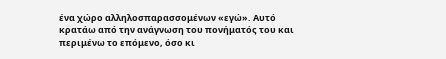ένα χώρο αλληλοσπαρασσομένων «εγώ». Αυτό κρατάω από την ανάγνωση του πονήματός του και περιμένω το επόμενο, όσο κι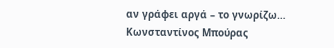αν γράφει αργά – το γνωρίζω…
Κωνσταντίνος Μπούρας